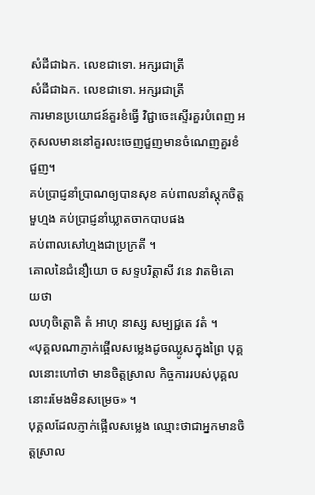សំដីជាឯក. លេខជាទោ. អក្សរជាត្រី
សំដីជាឯក. លេខជាទោ. អក្សរជាត្រី
ការមានប្រយោជន៍គួរខំធ្វើ វិជ្ជាចេះស្ទើរគួរបំពេញ អកុសលមាននៅគួរលះចេញជួញមានចំណេញគួរខំជួញ។
គប់ប្រាជ្ញនាំប្រាណឲ្យបានសុខ គប់ពាលនាំស្តុកចិត្តមួហ្មង គប់ប្រាជ្ញនាំឃ្លាតចាកបាបផង
គប់ពាលសៅហ្មងជាប្រក្រតី ។
គោលនៃជំនឿយោ ច សទ្ទបរិត្តាសី វនេ វាតមិគោ យថា
លហុចិត្តោតិ តំ អាហុ នាស្ស សម្បជ្ជតេ វតំ ។
«បុគ្គលណាភ្ញាក់ផ្អើលសម្លេងដូចឈ្លូសក្នុងព្រៃ បុគ្គលនោះហៅថា មានចិត្តស្រាល កិច្ចការរបស់បុគ្គលនោះរមែងមិនសម្រេច» ។
បុគ្គលដែលភ្ញាក់ផ្អើលសម្លេង ឈ្មោះថាជាអ្នកមានចិត្តស្រាល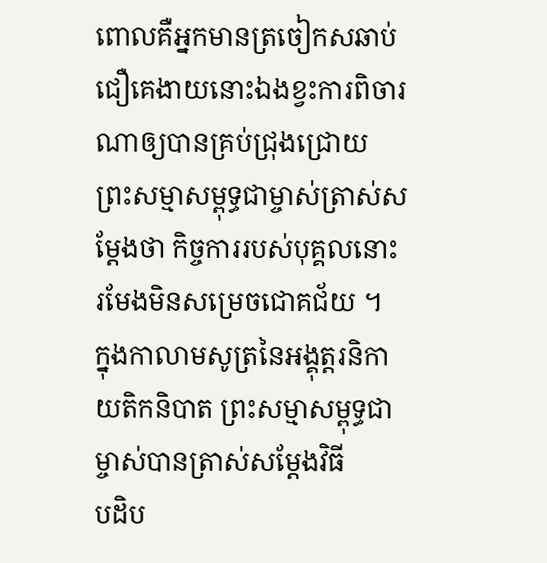ពោលគឺអ្នកមានត្រចៀកសឆាប់ជឿគេងាយនោះឯងខ្វះការពិចារណាឲ្យបានគ្រប់ជ្រុងជ្រោយ
ព្រះសម្មាសម្ពុទ្ធជាម្ចាស់ត្រាស់សម្តែងថា កិច្ចការរបស់បុគ្គលនោះ រមែងមិនសម្រេចជោគជ័យ ។
ក្នុងកាលាមសូត្រនៃអង្គុត្តរនិកាយតិកនិបាត ព្រះសម្មាសម្ពុទ្ធជាម្ចាស់បានត្រាស់សម្តែងវិធី
បដិប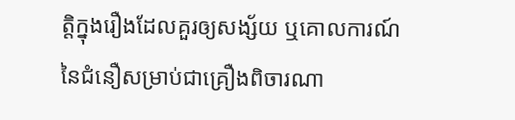ត្តិក្នុងរឿងដែលគួរឲ្យសង្ស័យ ឬគោលការណ៍នៃជំនឿសម្រាប់ជាគ្រឿងពិចារណា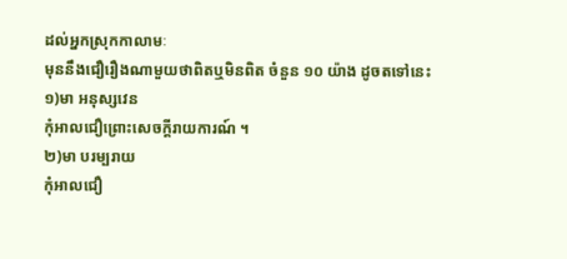ដល់អ្នកស្រុកកាលាមៈ
មុននឹងជឿរឿងណាមួយថាពិតឬមិនពិត ចំនួន ១០ យ៉ាង ដូចតទៅនេះ
១)មា អនុស្សវេន
កុំអាលជឿព្រោះសេចក្តីរាយការណ៍ ។
២)មា បរម្បរាយ
កុំអាលជឿ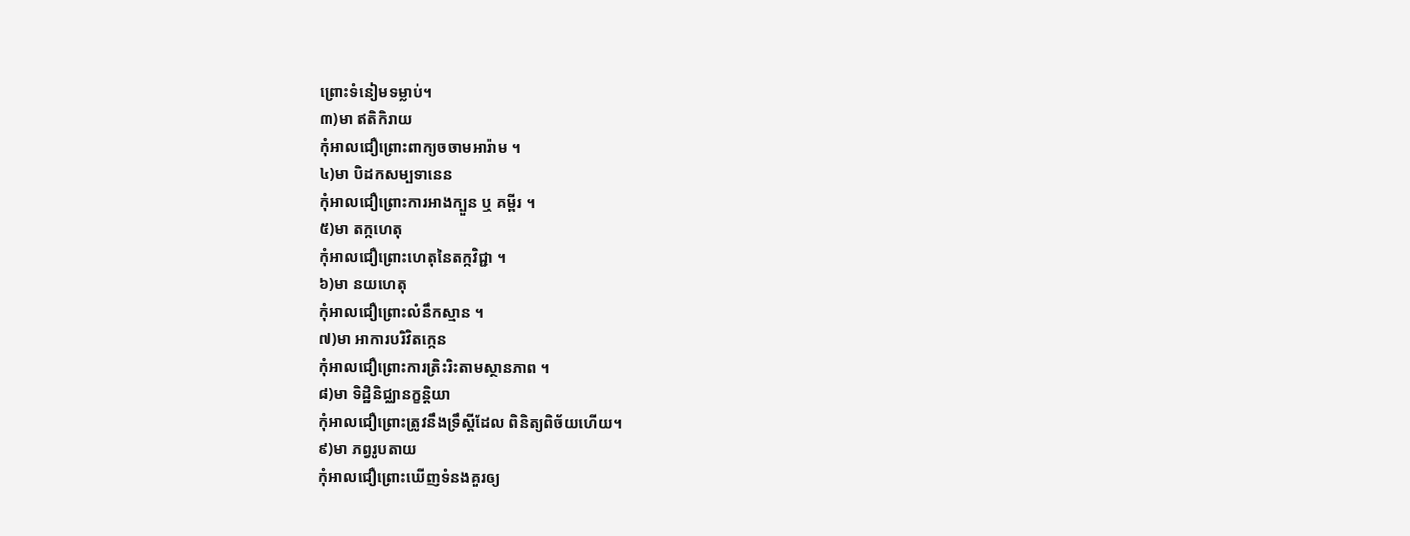ព្រោះទំនៀមទម្លាប់។
៣)មា ឥតិកិរាយ
កុំអាលជឿព្រោះពាក្យចចាមអារ៉ាម ។
៤)មា បិដកសម្បទានេន
កុំអាលជឿព្រោះការអាងក្បួន ឬ គម្ពីរ ។
៥)មា តក្កហេតុ
កុំអាលជឿព្រោះហេតុនៃតក្កវិជ្ជា ។
៦)មា នយហេតុ
កុំអាលជឿព្រោះលំនឹកស្មាន ។
៧)មា អាការបរិវិតកេ្កន
កុំអាលជឿព្រោះការត្រិះរិះតាមស្ថានភាព ។
៨)មា ទិដ្ឋិនិជ្ឈានក្ខន្តិយា
កុំអាលជឿព្រោះត្រូវនឹងទ្រឹស្តីដែល ពិនិត្យពិច័យហើយ។
៩)មា ភព្វរូបតាយ
កុំអាលជឿព្រោះឃើញទំនងគួរឲ្យ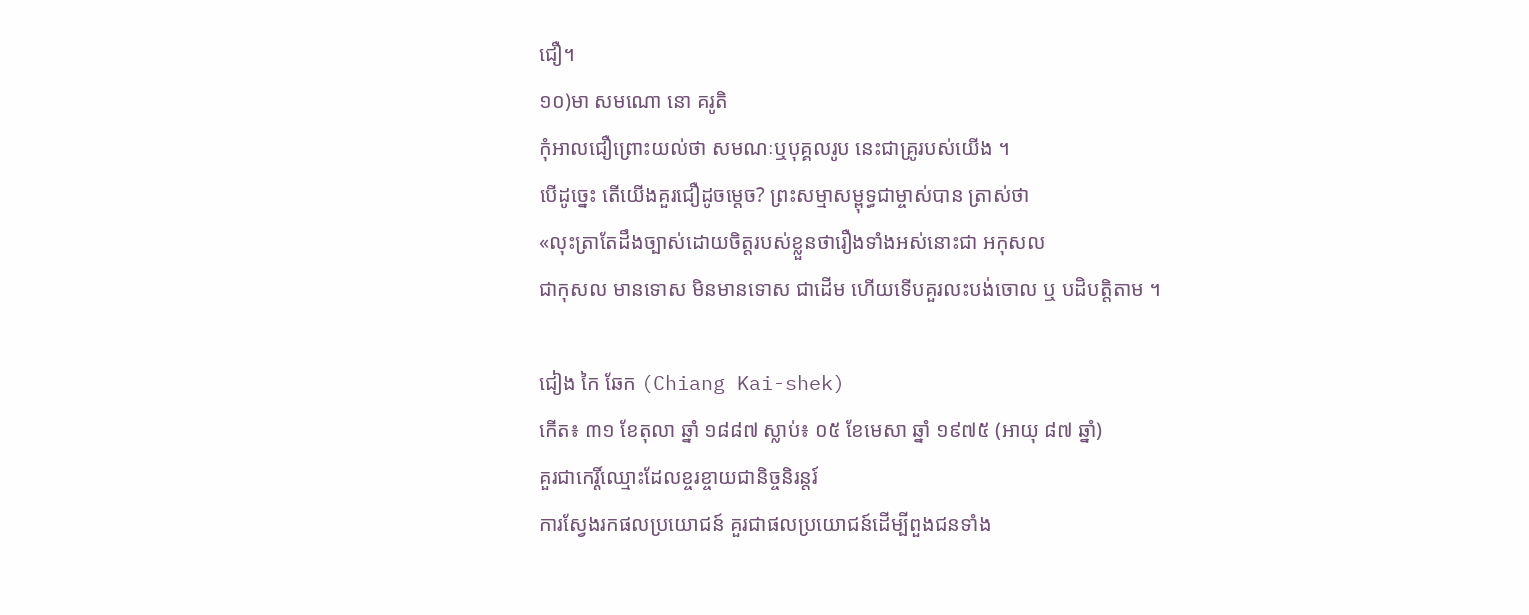ជឿ។
១០)មា សមណោ នោ គរូតិ
កុំអាលជឿព្រោះយល់ថា សមណៈឬបុគ្គលរូប នេះជាគ្រូរបស់យើង ។
បើដូច្នេះ តើយើងគួរជឿដូចម្តេច? ព្រះសម្មាសម្ពុទ្ធជាម្ចាស់បាន ត្រាស់ថា
«លុះត្រាតែដឹងច្បាស់ដោយចិត្តរបស់ខ្លួនថារឿងទាំងអស់នោះជា អកុសល
ជាកុសល មានទោស មិនមានទោស ជាដើម ហើយទើបគួរលះបង់ចោល ឬ បដិបត្តិតាម ។

ជៀង កៃ ឆែក (Chiang Kai-shek)
កើត៖ ៣១ ខែតុលា ឆ្នាំ ១៨៨៧ ស្លាប់៖ ០៥ ខែមេសា ឆ្នាំ ១៩៧៥ (អាយុ ៨៧ ឆ្នាំ)
គួរជាកេរ្តិ៍ឈ្មោះដែលខ្ចរខ្ចាយជានិច្ចនិរន្តរ៍
ការស្វែងរកផលប្រយោជន៍ គួរជាផលប្រយោជន៍ដើម្បីពួងជនទាំង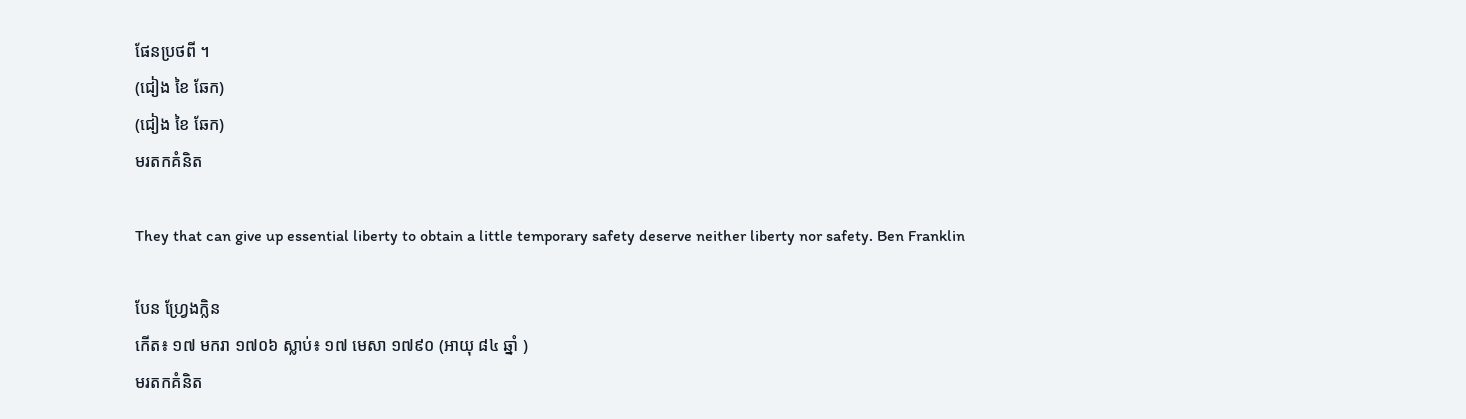ផែនប្រថពី ។
(ជៀង ខៃ ឆែក)
(ជៀង ខៃ ឆែក)
មរតកគំនិត

They that can give up essential liberty to obtain a little temporary safety deserve neither liberty nor safety. Ben Franklin

បែន ហ្វ្រែងក្លិន
កើត៖ ១៧ មករា ១៧០៦ ស្លាប់៖ ១៧ មេសា ១៧៩០ (អាយុ ៨៤ ឆ្នាំ )
មរតកគំនិត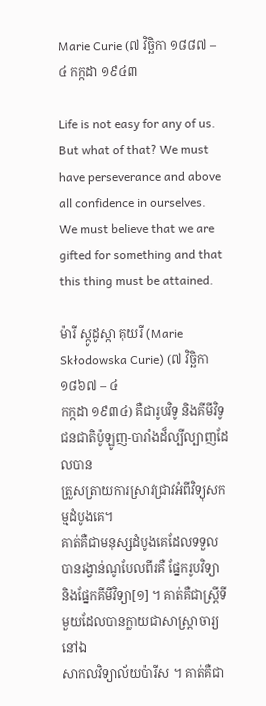Marie Curie (៧ វិច្ឆិកា ១៨៨៧ – ៤ កក្កដា ១៩៤៣

Life is not easy for any of us. But what of that? We must have perseverance and above all confidence in ourselves. We must believe that we are gifted for something and that this thing must be attained.

ម៉ារី ស្កូដូស្កា គុយរី (Marie Skłodowska Curie) (៧ វិច្ឆិកា ១៨៦៧ – ៤
កក្កដា ១៩៣៤) គឺជារូបវិទូ និងគីមីវិទូជនជាតិប៉ូឡូញ-បារាំងដ៏ល្បីល្បាញដែលបាន
ត្រួសត្រាយការស្រាវជ្រាវអំពីវិទ្យុសកម្មដំបូងគេ។
គាត់គឺជាមនុស្សដំបូងគេដែលទទួលបានរង្វាន់ណូបែលពីរគឺ ផ្នែករូបវិទ្យា
និងផ្នែកគីមីវិទ្យា[១] ។ គាត់គឺជាស្ត្រីទីមួយដែលបានក្លាយជាសាស្ដ្រាចារ្យនៅឯ
សាកលវិទ្យាល័យប៉ារីស ។ គាត់គឺជា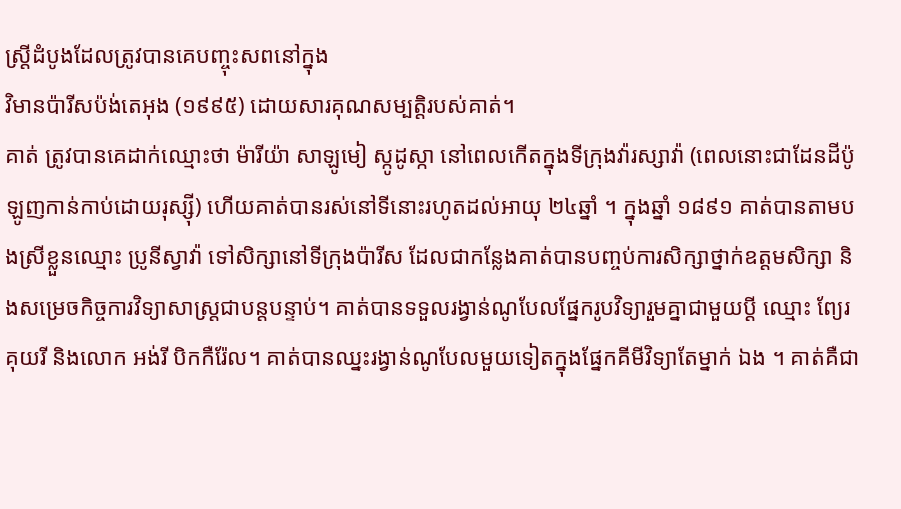ស្ត្រីដំបូងដែលត្រូវបានគេបញ្ចុះសពនៅក្នុង
វិមានប៉ារីសប៉ង់តេអុង (១៩៩៥) ដោយសារគុណសម្បត្តិរបស់គាត់។
គាត់ ត្រូវបានគេដាក់ឈ្មោះថា ម៉ារីយ៉ា សាឡូមៀ ស្កូដូស្កា នៅពេលកើតក្នុងទីក្រុងវ៉ារស្សាវ៉ា (ពេលនោះជាដែនដីប៉ូឡូញកាន់កាប់ដោយរុស្ស៊ី) ហើយគាត់បានរស់នៅទីនោះរហូតដល់អាយុ ២៤ឆ្នាំ ។ ក្នុងឆ្នាំ ១៨៩១ គាត់បានតាមបងស្រីខ្លួនឈ្មោះ ប្រូនីស្វាវ៉ា ទៅសិក្សានៅទីក្រុងប៉ារីស ដែលជាកន្លែងគាត់បានបញ្ចប់ការសិក្សាថ្នាក់ឧត្ដមសិក្សា និងសម្រេចកិច្ចការវិទ្យាសាស្ត្រជាបន្តបន្ទាប់។ គាត់បានទទួលរង្វាន់ណូបែលផ្នែករូបវិទ្យារួមគ្នាជាមួយប្ដី ឈ្មោះ ព្យែរ គុយរី និងលោក អង់រី បិកកឺរ៉ែល។ គាត់បានឈ្នះរង្វាន់ណូបែលមួយទៀតក្នុងផ្នែកគីមីវិទ្យាតែម្នាក់ ឯង ។ គាត់គឺជា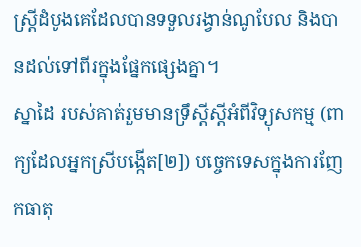ស្ត្រីដំបូងគេដែលបានទទួលរង្វាន់ណូបែល និងបានដល់ទៅពីរក្នុងផ្នែកផ្សេងគ្នា។
ស្នាដៃ របស់គាត់រួមមានទ្រឹស្ដីស្ដីអំពីវិទ្យុសកម្ម (ពាក្យដែលអ្នកស្រីបង្កើត[២]) បច្ចេកទេសក្នុងការញែកធាតុ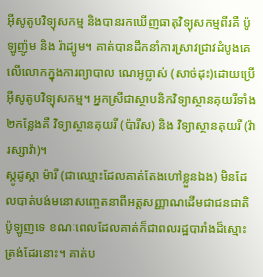អ៊ីសូតូបវិទ្យុសកម្ម និងបានរកឃើញធាតុវិទ្យុសកម្មពីរគឺ ប៉ូឡូញ៉ូម និង រ៉ាដ្យូម។ គាត់បានដឹកនាំការស្រាវជ្រាវដំបូងគេលើលោកក្នុងការព្យាបាល ណេអូប្លាស់ (សាច់ដុះ)ដោយប្រើអ៊ីសូតូបវិទ្យុសកម្ម។ អ្នកស្រីជាស្ថាបនិកវិទ្យាស្ថានគុយរីទាំង២កន្លែងគឺ វិទ្យាស្ថានគុយរី (ប៉ារីស) និង វិទ្យាស្ថានគុយរី (វ៉ារស្សាវ៉ា)។
ស្កូដូស្កា ម៉ារី (ជាឈ្មោះដែលគាត់តែងហៅខ្លួនឯង) មិនដែលបាត់បង់មនោសញ្ចេតនាពីអត្តសញ្ញាណដើមជាជនជាតិប៉ូឡូញទេ ខណៈពេលដែលគាត់ក៏ជាពលរដ្ឋបារាំងដ៏ស្មោះត្រង់ដែរនោះ។ គាត់ប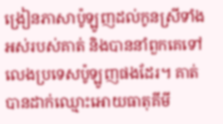ង្រៀនភាសាប៉ូឡូញដល់កូនស្រីទាំងអស់របស់គាត់ និងបាននាំពួកគេទៅលេងប្រទេសប៉ូឡូញផងដែរ។ គាត់បានដាក់ឈ្មោះអោយធាតុគីមី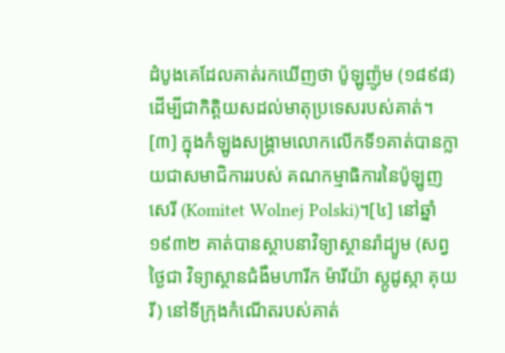ដំបូងគេដែលគាត់រកឃើញថា ប៉ូឡូញ៉ូម (១៨៩៨) ដើម្បីជាកិត្តិយសដល់មាតុប្រទេសរបស់គាត់។ [៣] ក្នុងកំឡូងសង្គ្រាមលោកលើកទី១គាត់បានក្លាយជាសមាជិការរបស់ គណកម្មាធិការនៃប៉ូឡូញសេរី (Komitet Wolnej Polski)។[៤] នៅឆ្នាំ១៩៣២ គាត់បានស្ថាបនាវិទ្យាស្ថានរ៉ាដ្យូម (សព្វថ្ងៃជា វិទ្យាស្ថានជំងឺមហារីក ម៉ារីយ៉ា ស្កូដូស្កា គុយរី) នៅទីក្រុងកំណើតរបស់គាត់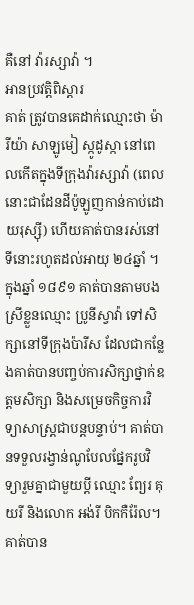គឺនៅ វ៉ារស្សាវ៉ា ។
អានប្រវត្តិពិស្ដារ
គាត់ ត្រូវបានគេដាក់ឈ្មោះថា ម៉ារីយ៉ា សាឡូមៀ ស្កូដូស្កា នៅពេលកើតក្នុងទីក្រុងវ៉ារស្សាវ៉ា (ពេលនោះជាដែនដីប៉ូឡូញកាន់កាប់ដោយរុស្ស៊ី) ហើយគាត់បានរស់នៅទីនោះរហូតដល់អាយុ ២៤ឆ្នាំ ។ ក្នុងឆ្នាំ ១៨៩១ គាត់បានតាមបងស្រីខ្លួនឈ្មោះ ប្រូនីស្វាវ៉ា ទៅសិក្សានៅទីក្រុងប៉ារីស ដែលជាកន្លែងគាត់បានបញ្ចប់ការសិក្សាថ្នាក់ឧត្ដមសិក្សា និងសម្រេចកិច្ចការវិទ្យាសាស្ត្រជាបន្តបន្ទាប់។ គាត់បានទទួលរង្វាន់ណូបែលផ្នែករូបវិទ្យារួមគ្នាជាមួយប្ដី ឈ្មោះ ព្យែរ គុយរី និងលោក អង់រី បិកកឺរ៉ែល។ គាត់បាន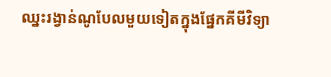ឈ្នះរង្វាន់ណូបែលមួយទៀតក្នុងផ្នែកគីមីវិទ្យា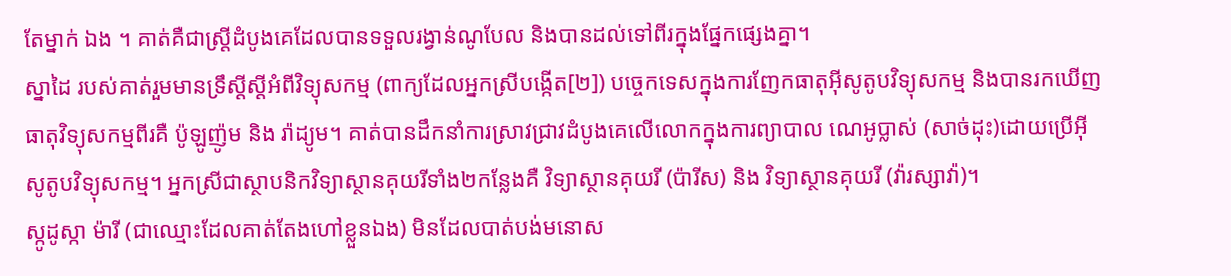តែម្នាក់ ឯង ។ គាត់គឺជាស្ត្រីដំបូងគេដែលបានទទួលរង្វាន់ណូបែល និងបានដល់ទៅពីរក្នុងផ្នែកផ្សេងគ្នា។
ស្នាដៃ របស់គាត់រួមមានទ្រឹស្ដីស្ដីអំពីវិទ្យុសកម្ម (ពាក្យដែលអ្នកស្រីបង្កើត[២]) បច្ចេកទេសក្នុងការញែកធាតុអ៊ីសូតូបវិទ្យុសកម្ម និងបានរកឃើញធាតុវិទ្យុសកម្មពីរគឺ ប៉ូឡូញ៉ូម និង រ៉ាដ្យូម។ គាត់បានដឹកនាំការស្រាវជ្រាវដំបូងគេលើលោកក្នុងការព្យាបាល ណេអូប្លាស់ (សាច់ដុះ)ដោយប្រើអ៊ីសូតូបវិទ្យុសកម្ម។ អ្នកស្រីជាស្ថាបនិកវិទ្យាស្ថានគុយរីទាំង២កន្លែងគឺ វិទ្យាស្ថានគុយរី (ប៉ារីស) និង វិទ្យាស្ថានគុយរី (វ៉ារស្សាវ៉ា)។
ស្កូដូស្កា ម៉ារី (ជាឈ្មោះដែលគាត់តែងហៅខ្លួនឯង) មិនដែលបាត់បង់មនោស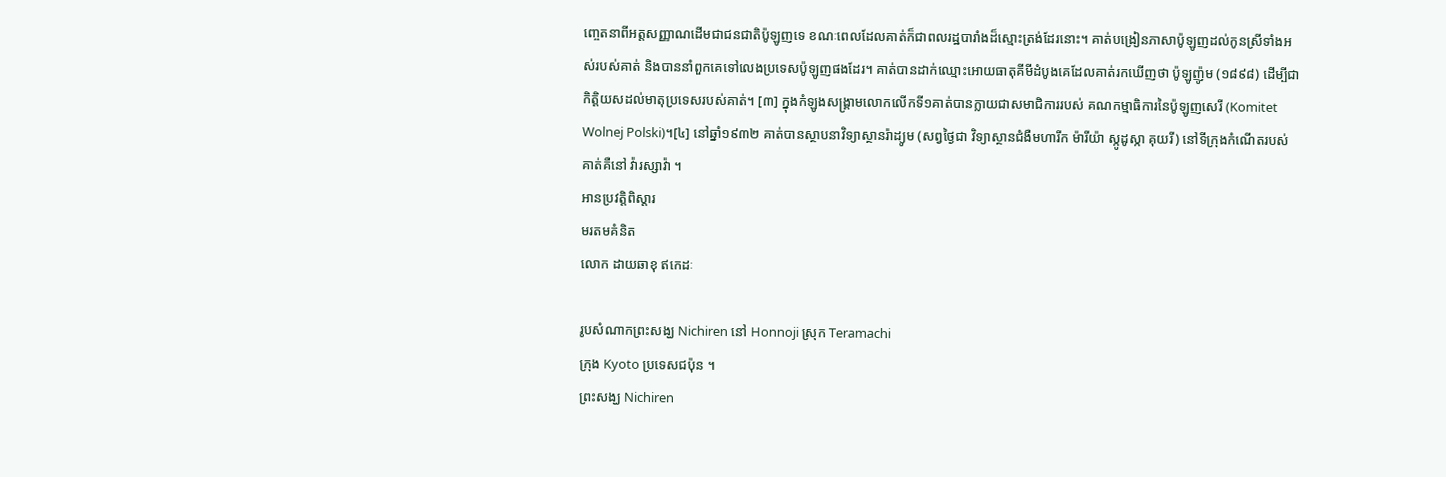ញ្ចេតនាពីអត្តសញ្ញាណដើមជាជនជាតិប៉ូឡូញទេ ខណៈពេលដែលគាត់ក៏ជាពលរដ្ឋបារាំងដ៏ស្មោះត្រង់ដែរនោះ។ គាត់បង្រៀនភាសាប៉ូឡូញដល់កូនស្រីទាំងអស់របស់គាត់ និងបាននាំពួកគេទៅលេងប្រទេសប៉ូឡូញផងដែរ។ គាត់បានដាក់ឈ្មោះអោយធាតុគីមីដំបូងគេដែលគាត់រកឃើញថា ប៉ូឡូញ៉ូម (១៨៩៨) ដើម្បីជាកិត្តិយសដល់មាតុប្រទេសរបស់គាត់។ [៣] ក្នុងកំឡូងសង្គ្រាមលោកលើកទី១គាត់បានក្លាយជាសមាជិការរបស់ គណកម្មាធិការនៃប៉ូឡូញសេរី (Komitet Wolnej Polski)។[៤] នៅឆ្នាំ១៩៣២ គាត់បានស្ថាបនាវិទ្យាស្ថានរ៉ាដ្យូម (សព្វថ្ងៃជា វិទ្យាស្ថានជំងឺមហារីក ម៉ារីយ៉ា ស្កូដូស្កា គុយរី) នៅទីក្រុងកំណើតរបស់គាត់គឺនៅ វ៉ារស្សាវ៉ា ។
អានប្រវត្តិពិស្ដារ
មរតមគំនិត
លោក ដាយឆាខុ ឥកេដៈ

រូបសំណាកព្រះសង្ឃ Nichiren នៅ Honnoji ស្រុក Teramachi
ក្រុង Kyoto ប្រទេសជប៉ុន ។
ព្រះសង្ឃ Nichiren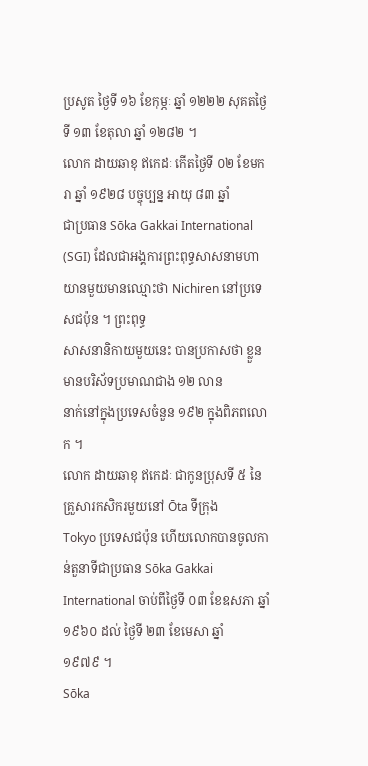ប្រសូត ថ្ងៃទី ១៦ ខែកុម្ភៈ ឆ្នាំ ១២២២ សុគតថ្ងៃទី ១៣ ខែតុលា ឆ្នាំ ១២៨២ ។
លោក ដាយឆាខុ ឥកេដៈ កើតថ្ងៃទី ០២ ខែមករា ឆ្នាំ ១៩២៨ បច្ចុប្បន្ន អាយុ ៨៣ ឆ្នាំ
ជាប្រធាន Sōka Gakkai International (SGI) ដែលជាអង្គការព្រះពុទ្ធសាសនាមហា
យានមួយមានឈ្មោះថា Nichiren នៅប្រទេសជប៉ុន ។ ព្រះពុទ្ធ
សាសនានិកាយមួយនេះ បានប្រកាសថា ខ្លួនមានបរិស័ទប្រមាណជាង ១២ លាន
នាក់នៅក្នុងប្រទេសចំនួន ១៩២ ក្នុងពិភពលោក ។
លោក ដាយឆាខុ ឥកេដៈ ជាកូនប្រុសទី ៥ នៃគ្រួសារកសិករមួយនៅ Ōta ទីក្រុង
Tokyo ប្រទេសជប៉ុន ហើយលោកបានចូលកាន់តួនាទីជាប្រធាន Sōka Gakkai
International ចាប់ពីថ្ងៃទី ០៣ ខែឧសភា ឆ្នាំ ១៩៦០ ដល់ ថ្ងៃទី ២៣ ខែមេសា ឆ្នាំ
១៩៧៩ ។
Sōka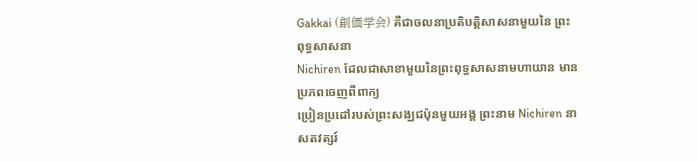Gakkai (創価学会) គឺជាចលនាប្រតិបត្តិសាសនាមួយនៃ ព្រះពុទ្ធសាសនា
Nichiren ដែលជាសាខាមួយនៃព្រះពុទ្ធសាសនាមហាយាន មានប្រភពចេញពីពាក្យ
ប្រៀនប្រដៅរបស់ព្រះសង្ឃជប៉ុនមួយអង្គ ព្រះនាម Nichiren នាសតវត្សរ៍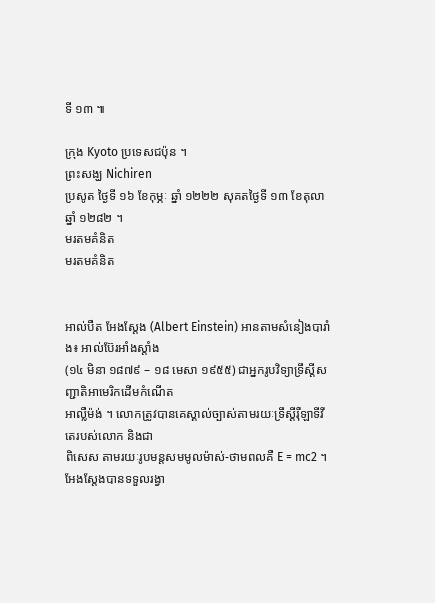ទី ១៣ ៕

ក្រុង Kyoto ប្រទេសជប៉ុន ។
ព្រះសង្ឃ Nichiren
ប្រសូត ថ្ងៃទី ១៦ ខែកុម្ភៈ ឆ្នាំ ១២២២ សុគតថ្ងៃទី ១៣ ខែតុលា ឆ្នាំ ១២៨២ ។
មរតមគំនិត
មរតមគំនិត


អាល់បឺត អែងស្តែង (Albert Einstein) អានតាមសំនៀងបារាំង៖ អាល់ប៊ែរអាំងស្តាំង
(១៤ មិនា ១៨៧៩ – ១៨ មេសា ១៩៥៥) ជាអ្នករូបវិទ្យាទ្រឹស្ដីសញ្ជាតិអាមេរិកដើមកំណើត
អាល្លឺម៉ង់ ។ លោកត្រូវបានគេស្គាល់ច្បាស់តាមរយៈទ្រឹស្ដីរ៉ឺឡាទីវីតេរបស់លោក និងជា
ពិសេស តាមរយៈរូបមន្តសមមូលម៉ាស់-ថាមពលគឺ E = mc2 ។
អែងស្តែងបានទទួលរង្វា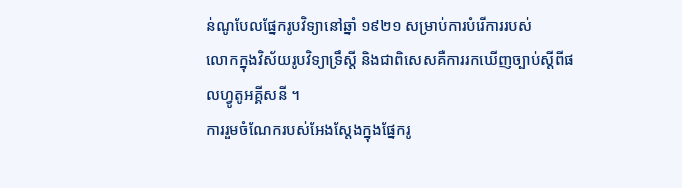ន់ណូបែលផ្នែករូបវិទ្យានៅឆ្នាំ ១៩២១ សម្រាប់ការបំរើការរបស់
លោកក្នុងវិស័យរូបវិទ្យាទ្រឹស្ដី និងជាពិសេសគឺការរកឃើញច្បាប់ស្ដីពីផលហ្វូតូអគ្គីសនី ។
ការរួមចំណែករបស់អែងស្តែងក្នុងផ្នែករូ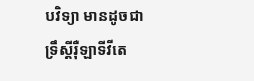បវិទ្យា មានដូចជា
ទ្រឹស្ដីរ៉ឺឡាទីវីតេ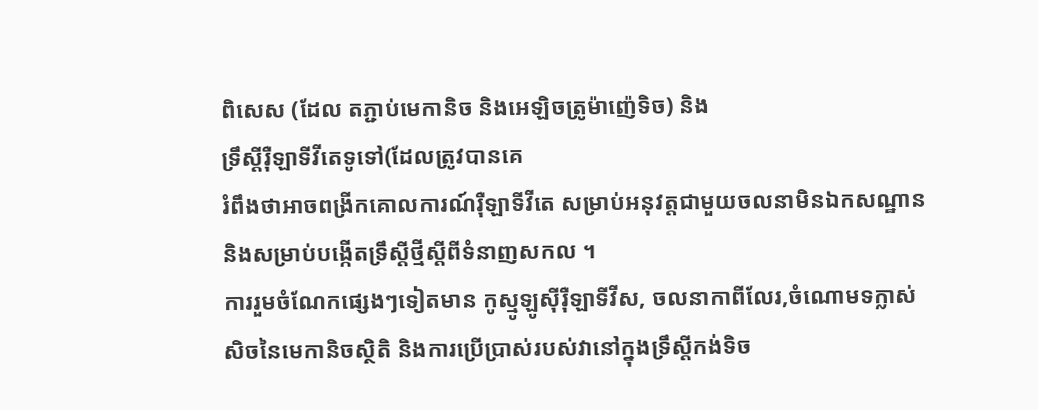ពិសេស (ដែល តភ្ជាប់មេកានិច និងអេឡិចត្រូម៉ាញ៉េទិច) និង
ទ្រឹស្ដីរ៉ឺឡាទីវីតេទូទៅ(ដែលត្រូវបានគេ
រំពឹងថាអាចពង្រីកគោលការណ៍រ៉ឺឡាទីវីតេ សម្រាប់អនុវត្តជាមួយចលនាមិនឯកសណ្ឋាន
និងសម្រាប់បង្កើតទ្រឹស្ដីថ្មីស្ដីពីទំនាញសកល ។
ការរួមចំណែកផ្សេងៗទៀតមាន កូស្មូឡូស៊ីរ៉ឺឡាទីវីស, ចលនាកាពីលែរ,ចំណោមទក្លាស់
សិចនៃមេកានិចស្ថិតិ និងការប្រើប្រាស់របស់វានៅក្នុងទ្រឹស្ដីកង់ទិច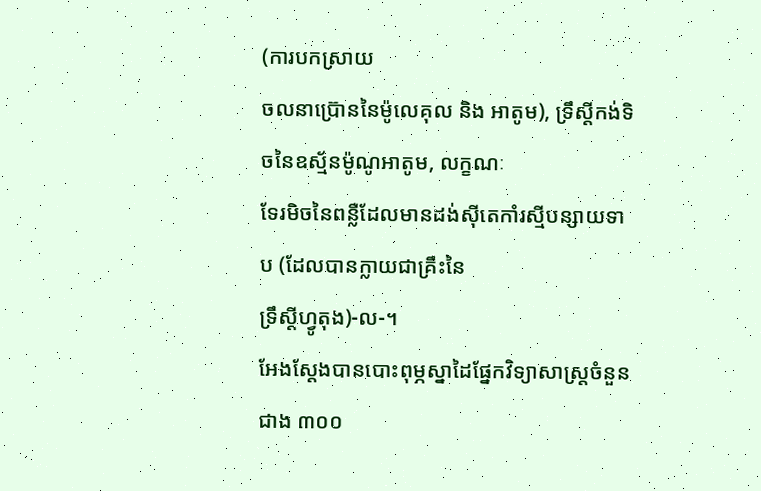(ការបកស្រាយ
ចលនាប៊្រោននៃម៉ូលេគុល និង អាតូម), ទ្រឹស្ដីកង់ទិចនៃឧស្ម័នម៉ូណូអាតូម, លក្ខណៈ
ទែរមិចនៃពន្លឺដែលមានដង់ស៊ីតេកាំរស្មីបន្សាយទាប (ដែលបានក្លាយជាគ្រឹះនៃ
ទ្រឹស្ដីហ្វូតុង)-ល-។
អែងស្តែងបានបោះពុម្ភស្នាដៃផ្នែកវិទ្យាសាស្ត្រចំនួនជាង ៣០០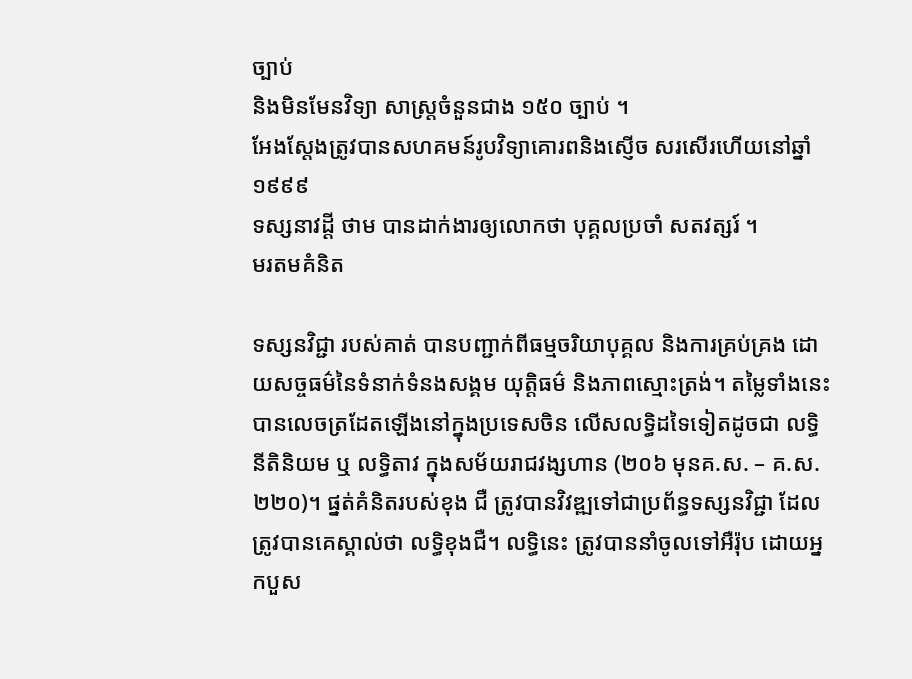ច្បាប់
និងមិនមែនវិទ្យា សាស្ត្រចំនួនជាង ១៥០ ច្បាប់ ។
អែងស្តែងត្រូវបានសហគមន៍រូបវិទ្យាគោរពនិងស្ញើច សរសើរហើយនៅឆ្នាំ ១៩៩៩
ទស្សនាវដ្ដី ថាម បានដាក់ងារឲ្យលោកថា បុគ្គលប្រចាំ សតវត្សរ៍ ។
មរតមគំនិត

ទស្សនវិជ្ជា របស់គាត់ បានបញ្ជាក់ពីធម្មចរិយាបុគ្គល និងការគ្រប់គ្រង ដោយសច្ចធម៌នៃទំនាក់ទំនងសង្គម យុត្តិធម៌ និងភាពស្មោះត្រង់។ តម្លៃទាំងនេះ បានលេចត្រដែតឡើងនៅក្នុងប្រទេសចិន លើសលទ្ធិដទៃទៀតដូចជា លទ្ធិនីតិនិយម ឬ លទ្ធិតាវ ក្នុងសម័យរាជវង្សហាន (២០៦ មុនគ.ស. – គ.ស. ២២០)។ ផ្នត់គំនិតរបស់ខុង ជឺ ត្រូវបានវិវឌ្ឍទៅជាប្រព័ន្ធទស្សនវិជ្ជា ដែលត្រូវបានគេស្គាល់ថា លទ្ធិខុងជឺ។ លទ្ធិនេះ ត្រូវបាននាំចូលទៅអឺរ៉ុប ដោយអ្នកបួស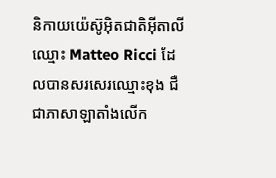និកាយយ៉េស៊ូអ៊ិតជាតិអ៊ីតាលីឈ្មោះ Matteo Ricci ដែលបានសរសេរឈ្មោះខុង ជឺ ជាភាសាឡាតាំងលើក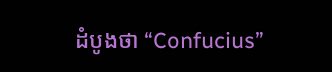ដំបូងថា “Confucius”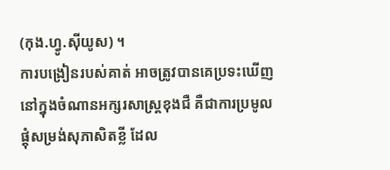(កុង.ហ្វូ.ស៊ីយូស) ។
ការបង្រៀនរបស់គាត់ អាចត្រូវបានគេប្រទះឃើញនៅក្នុងចំណានអក្សរសាស្ត្រខុងជឺ គឺជាការប្រមូលផ្ដុំសម្រង់សុភាសិតខ្លី ដែល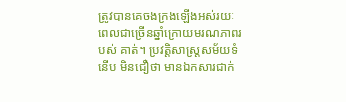ត្រូវបានគេចងក្រងឡើងអស់រយៈពេលជាច្រើនឆ្នាំក្រោយមរណភាពរបស់ គាត់។ ប្រវត្តិសាស្ត្រសម័យទំនើប មិនជឿថា មានឯកសារជាក់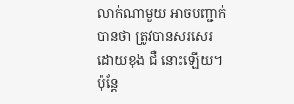លាក់ណាមួយ អាចបញ្ជាក់បានថា ត្រូវបានសរសេរដោយខុង ជឺ នោះឡើយ។ ប៉ុន្តែ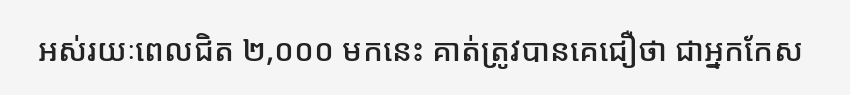អស់រយៈពេលជិត ២,០០០ មកនេះ គាត់ត្រូវបានគេជឿថា ជាអ្នកកែស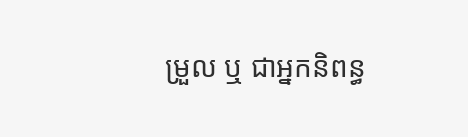ម្រួល ឬ ជាអ្នកនិពន្ធ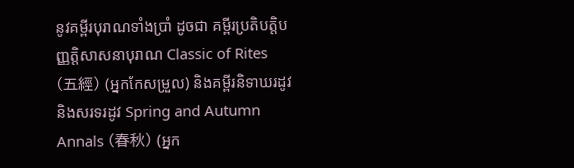នូវគម្ពីរបុរាណទាំងប្រាំ ដូចជា គម្ពីរប្រតិបត្តិបញ្ញត្តិសាសនាបុរាណ Classic of Rites (五經) (អ្នកកែសម្រួល) និងគម្ពីរនិទាឃរដូវនិងសរទរដូវ Spring and Autumn Annals (春秋) (អ្នក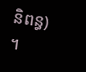និពន្ធ) ។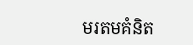មរតមគំនិត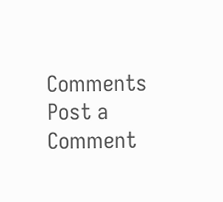Comments
Post a Comment